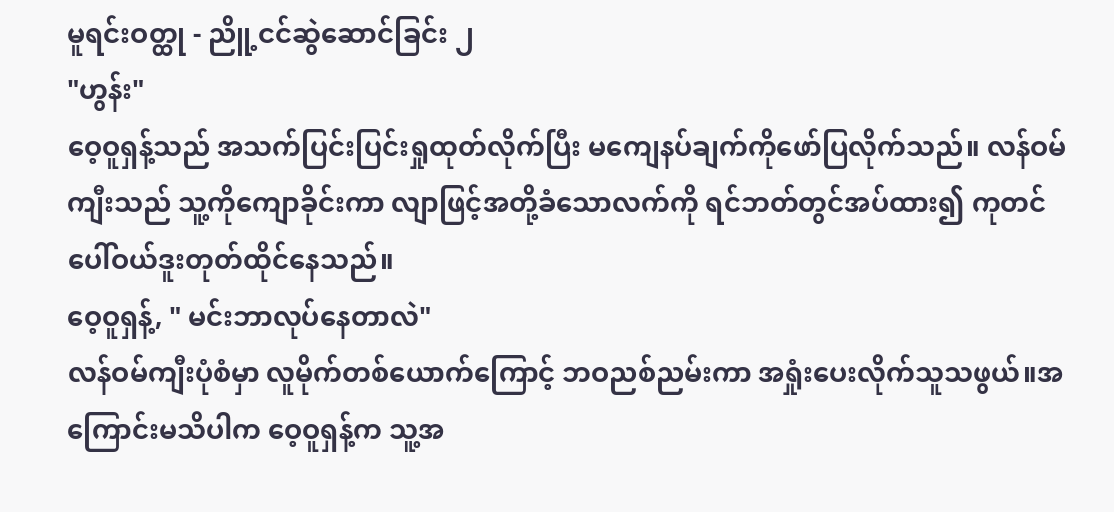မူရင်းဝတ္ထု - ညိူ့ငင်ဆွဲဆောင်ခြင်း ၂
"ဟွန်း"
ဝေ့ဝူရှန့်သည် အသက်ပြင်းပြင်းရှုထုတ်လိုက်ပြီး မကျေနပ်ချက်ကိုဖော်ပြလိုက်သည်။ လန်ဝမ်ကျီးသည် သူ့ကိုကျောခိုင်းကာ လျာဖြင့်အတို့ခံသောလက်ကို ရင်ဘတ်တွင်အပ်ထား၍ ကုတင်ပေါ်ဝယ်ဒူးတုတ်ထိုင်နေသည်။
ဝေ့ဝူရှန့်, " မင်းဘာလုပ်နေတာလဲ"
လန်ဝမ်ကျီးပုံစံမှာ လူမိုက်တစ်ယောက်ကြောင့် ဘဝညစ်ညမ်းကာ အရှုံးပေးလိုက်သူသဖွယ်။အကြောင်းမသိပါက ဝေ့ဝူရှန့်က သူ့အ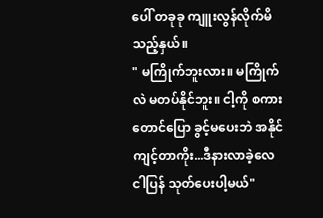ပေါ် တခုခု ကျူးလွန်လိုက်မိသည့်နှယ်။
" မကြိုက်ဘူးလား။ မကြိုက်လဲ မတပ်နိုင်ဘူး။ ငါ့ကို စကားတောင်ပြော ခွင့်မပေးဘဲ အနိုင်ကျင့်တာကိုး...ဒီနားလာခဲ့လေ ငါပြန် သုတ်ပေးပါ့မယ်"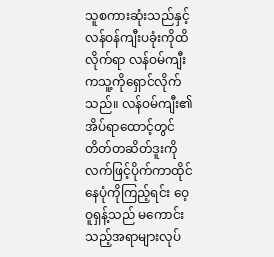သူစကားဆုံးသည်နှင့် လန်ဝန်ကျီးပခုံးကိုထိလိုက်ရာ လန်ဝမ်ကျီးကသူ့ကိုရှောင်လိုက်သည်။ လန်ဝမ်ကျီး၏ အိပ်ရာထောင့်တွင် တိတ်တဆိတ်ဒူးကိုလက်ဖြင့်ပိုက်ကာထိုင်နေပုံကိုကြည့်ရင်း ဝေ့ဝူရှန့်သည် မကောင်းသည့်အရာများလုပ်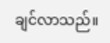ချင်လာသည်။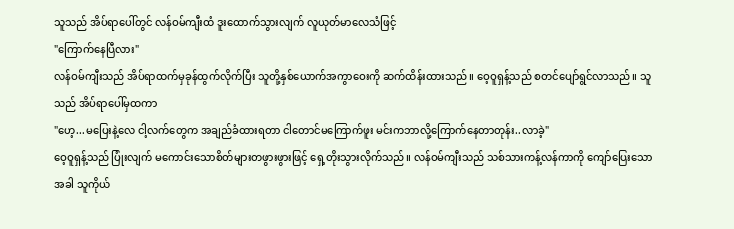သူသည် အိပ်ရာပေါ်တွင် လန်ဝမ်ကျီးထံ ဒူးထောက်သွားလျက် လူယုတ်မာလေသံဖြင့်
"ကြောက်နေပြီလား"
လန်ဝမ်ကျီးသည် အိပ်ရာထက်မှခုန်ထွက်လိုက်ပြီး သူတို့နှစ်ယောက်အကွာဝေးကို ဆက်ထိန်းထားသည်။ ဝေ့ဝူရှန့်သည် စတင်ပျော်ရွင်လာသည်။ သူသည် အိပ်ရာပေါ်မှထကာ
"ဟေ့...မပြေးနဲ့လေ ငါ့လက်တွေက အချည်ခံထားရတာ ငါတောင်မကြောက်ဖူး မင်းကဘာလို့ကြောက်နေတာတုန်း..လာခဲ့"
ဝေ့ဝူရှန့်သည် ပြုံးလျက် မကောင်းသောစိတ်များတဖွားဖွားဖြင့် ရှေ့တိုးသွားလိုက်သည်။ လန်ဝမ်ကျီးသည် သစ်သားကန့်လန်ကာကို ကျော်ပြေးသောအခါ သူကိုယ်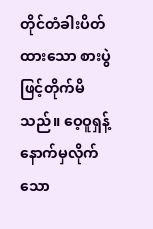တိုင်တံခါးပိတ်ထားသော စားပွဲဖြင့်တိုက်မိသည်။ ဝေ့ဝူရှန့်နောက်မှလိုက်သော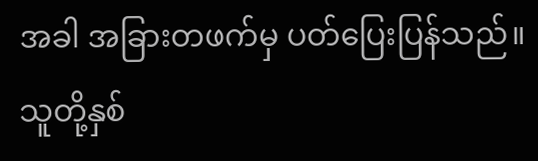အခါ အခြားတဖက်မှ ပတ်ပြေးပြန်သည်။ သူတို့နှစ်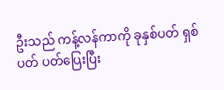ဦးသည် ကန့်လန်ကာကို ခုနှစ်ပတ် ရှစ်ပတ် ပတ်ပြေးပြီး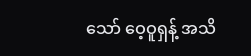သော် ဝေ့ဝူရှန့် အသိ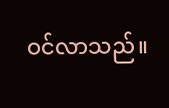ဝင်လာသည်။